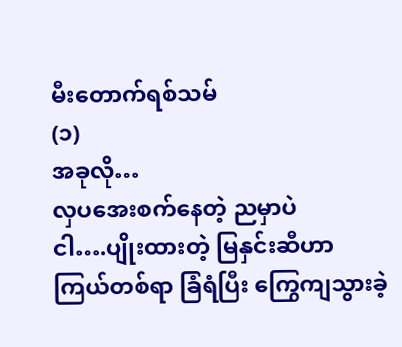မီးတောက်ရစ်သမ်
(၁)
အခုလို…
လှပအေးစက်နေတဲ့ ညမှာပဲ
ငါ….ပျိုးထားတဲ့ မြနှင်းဆီဟာ
ကြယ်တစ်ရာ ခြံရံပြီး ကြွေကျသွားခဲ့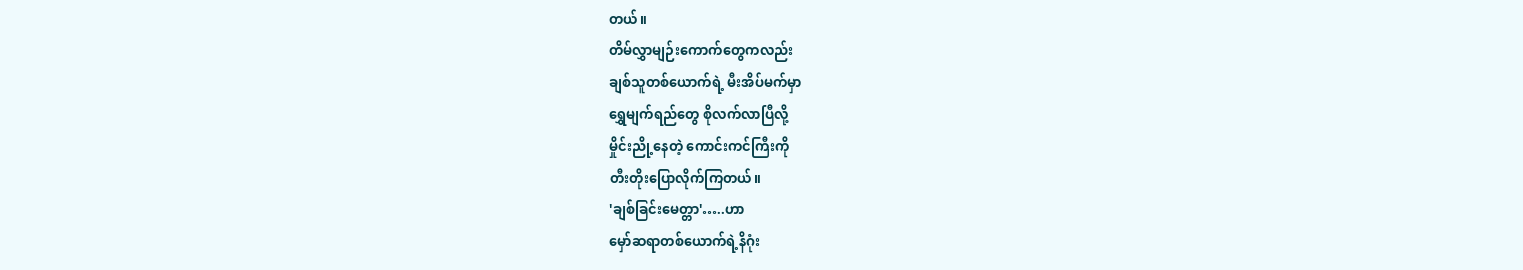တယ်။
တိမ်လွှာမျဉ်းကောက်တွေကလည်း
ချစ်သူတစ်ယောက်ရဲ့ မီးအိပ်မက်မှာ
ရွှေမျက်ရည်တွေ စိုလက်လာပြီလို့
မှိုင်းညို့နေတဲ့ ကောင်းကင်ကြီးကို
တီးတိုးပြောလိုက်ကြတယ်။
'ချစ်ခြင်းမေတ္တာ'…..ဟာ
မှော်ဆရာတစ်ယောက်ရဲ့နိဂုံး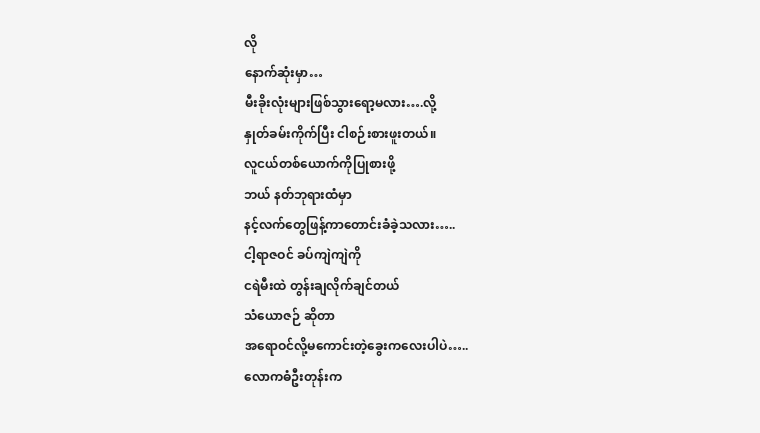လို
နောက်ဆုံးမှာ…
မီးခိုးလုံးများဖြစ်သွားရော့မလား….လို့
နှုတ်ခမ်းကိုက်ပြီး ငါစဉ်းစားဖူးတယ်။
လူငယ်တစ်ယောက်ကိုပြုစားဖို့
ဘယ် နတ်ဘုရားထံမှာ
နင့်လက်တွေဖြန့်ကာတောင်းခံခဲ့သလား…..
ငါ့ရာဇဝင် ခပ်ကျဲကျဲကို
ငရဲမီးထဲ တွန်းချလိုက်ချင်တယ်
သံယောဇဉ် ဆိုတာ
အရောဝင်လို့မကောင်းတဲ့ခွေးကလေးပါပဲ…..
လောကဓံဦးတုန်းက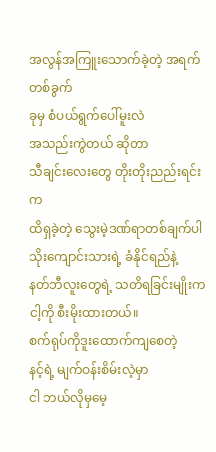အလွန်အကြူးသောက်ခဲ့တဲ့ အရက်တစ်ခွက်
ခုမှ စံပယ်ရွက်ပေါ်မူးလဲ
အသည်းကွဲတယ် ဆိုတာ
သီချင်းလေးတွေ တိုးတိုးညည်းရင်းက
ထိရှခဲ့တဲ့ သွေးမဲ့ဒဏ်ရာတစ်ချက်ပါ
သိုးကျောင်းသားရဲ့ ခံနိုင်ရည်နဲ့
နတ်ဘီလူးတွေရဲ့ သတိရခြင်းမျိုးက
ငါ့ကို စီးမိုးထားတယ်။
စက်ရုပ်ကိုဒူးထောက်ကျစေတဲ့
နင့်ရဲ့ မျက်ဝန်းစိမ်းလဲ့မှာ
ငါ ဘယ်လိုမှမေ့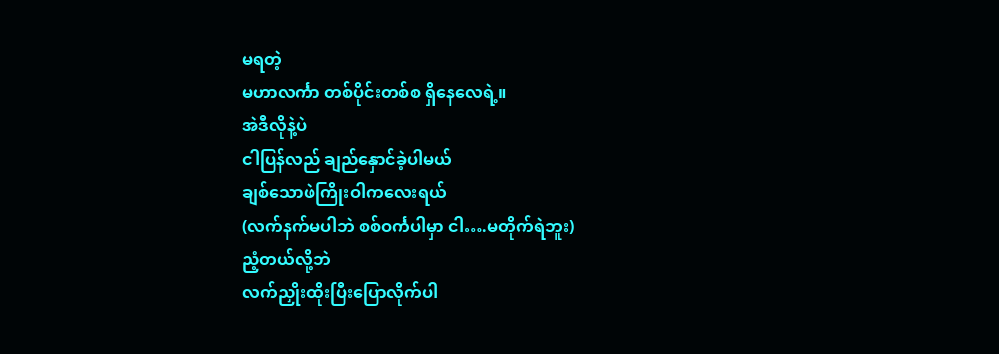မရတဲ့
မဟာလင်္ကာ တစ်ပိုင်းတစ်စ ရှိနေလေရဲ့။
အဲဒီလိုနဲ့ပဲ
ငါပြန်လည် ချည်နှောင်ခဲ့ပါမယ်
ချစ်သောဖဲကြိုးဝါကလေးရယ်
(လက်နက်မပါဘဲ စစ်ဝင်္ကပါမှာ ငါ….မတိုက်ရဲဘူး)
ညံ့တယ်လို့ဘဲ
လက်ညှိုးထိုးပြီးပြောလိုက်ပါ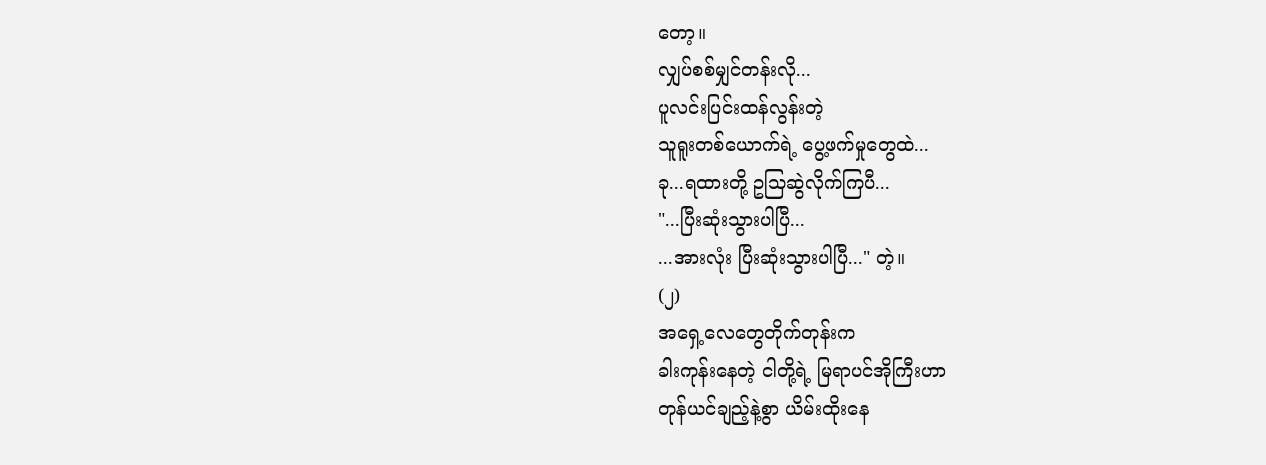တော့။
လျှပ်စစ်မျှင်တန်းလို...
ပူလင်းပြင်းထန်လွန်းတဲ့
သူရူးတစ်ယောက်ရဲ့ ပွေ့ဖက်မှုတွေထဲ...
ခု...ရထားတို့ ဥသြဆွဲလိုက်ကြပီ...
"...ပြီးဆုံးသွားပါပြီ...
...အားလုံး ပြီးဆုံးသွားပါပြီ..." တဲ့။
(၂)
အရှေ့လေတွေတိုက်တုန်းက
ခါးကုန်းနေတဲ့ ငါတို့ရဲ့ မြရာပင်အိုကြီးဟာ
တုန်ယင်ချည့်နဲ့စွာ ယိမ်းထိုးနေ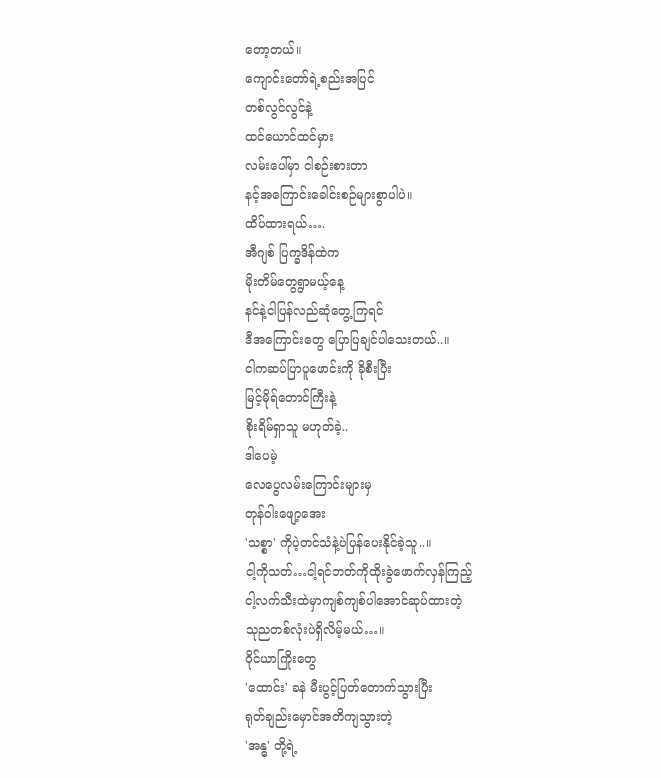တော့တယ်။
ကျောင်းတော်ရဲ့စည်းအပြင်
တစ်လွင်လွင်နဲ့
ထင်ယောင်ထင်မှား
လမ်းပေါ်မှာ ငါစဉ်းစားတာ
နင့်အကြောင်းခေါင်းစဉ်များစွာပါပဲ။
ထိပ်ထားရယ်….
အီဂျစ် ပြက္ခဒိန်ထဲက
မိုးတိမ်တွေရွာမယ့်နေ့
နင်နဲ့ငါပြန်လည်ဆုံတွေ့ကြရင်
ဒီအကြောင်းတွေ ပြောပြချင်ပါသေးတယ်..။
ငါကဆပ်ပြာပူဖောင်းကို ခိုစီးပြီး
မြင့်မိုရ်တောင်ကြီးနဲ့
စိုးရိမ်ရှာသူ မဟုတ်ခဲ့..
ဒါပေမဲ့
လေပွေလမ်းကြောင်းများမှ
တုန်ဝါးဖျော့အေး
'သစ္စာ' ကိုပဲ့တင်သံနဲ့ပဲပြန်ပေးနိုင်ခဲ့သူ..။
ငါ့ကိုသတ်…ငါ့ရင်ဘတ်ကိုထိုးခွဲဖောက်လှန်ကြည့်
ငါ့လက်သီးထဲမှာကျစ်ကျစ်ပါအောင်ဆုပ်ထားတဲ့
သုညတစ်လုံးပဲရှိလိမ့်မယ်…။
၀ိုင်ယာကြိုးတွေ
'ထောင်း' ခနဲ မီးပွင့်ပြတ်တောက်သွားပြီး
ရုတ်ချည်းမှောင်အတိကျသွားတဲ့
'အန္ဓ' တို့ရဲ့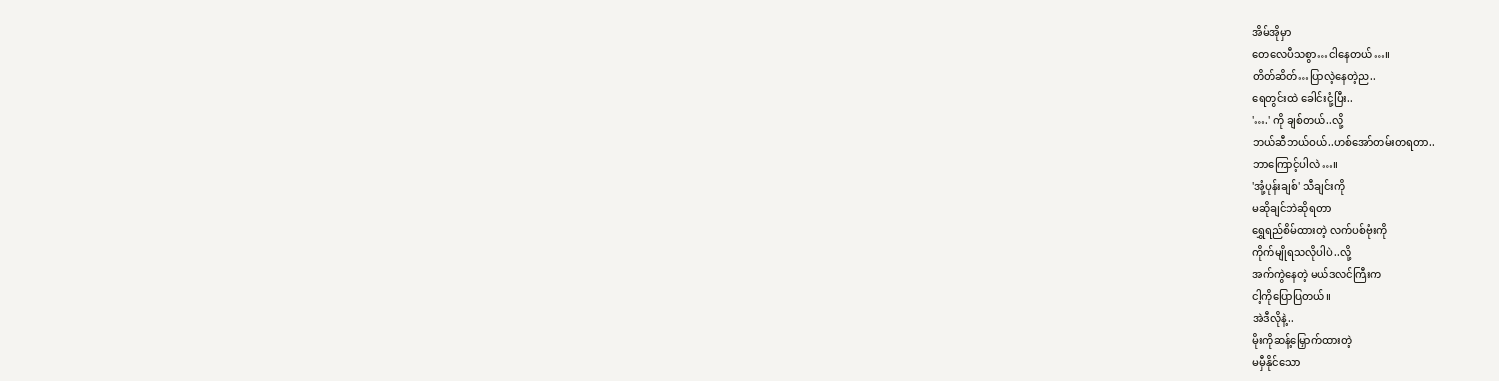အိမ်အိုမှာ
တေလေပီသစွာ…ငါနေတယ်…။
တိတ်ဆိတ်…ပြာလဲ့နေတဲ့ည..
ရေတွင်းထဲ ခေါင်းငုံ့ပြီး..
'….' ကို ချစ်တယ်..လို့
ဘယ်ဆီဘယ်ဝယ်..ဟစ်အော်တမ်းတရတာ..
ဘာကြောင့်ပါလဲ…။
'အုံ့ပုန်းချစ်' သီချင်းကို
မဆိုချင်ဘဲဆိုရတာ
ရွှေရည်စိမ်ထားတဲ့ လက်ပစ်ဗုံးကို
ကိုက်မျိုရသလိုပါပဲ..လို့
အက်ကွဲနေတဲ့ မယ်ဒလင်ကြီးက
ငါ့ကိုပြောပြတယ်။
အဲဒီလိုနဲ့..
မိုးကိုဆန့်မြှောက်ထားတဲ့
မမှီနိုင်သော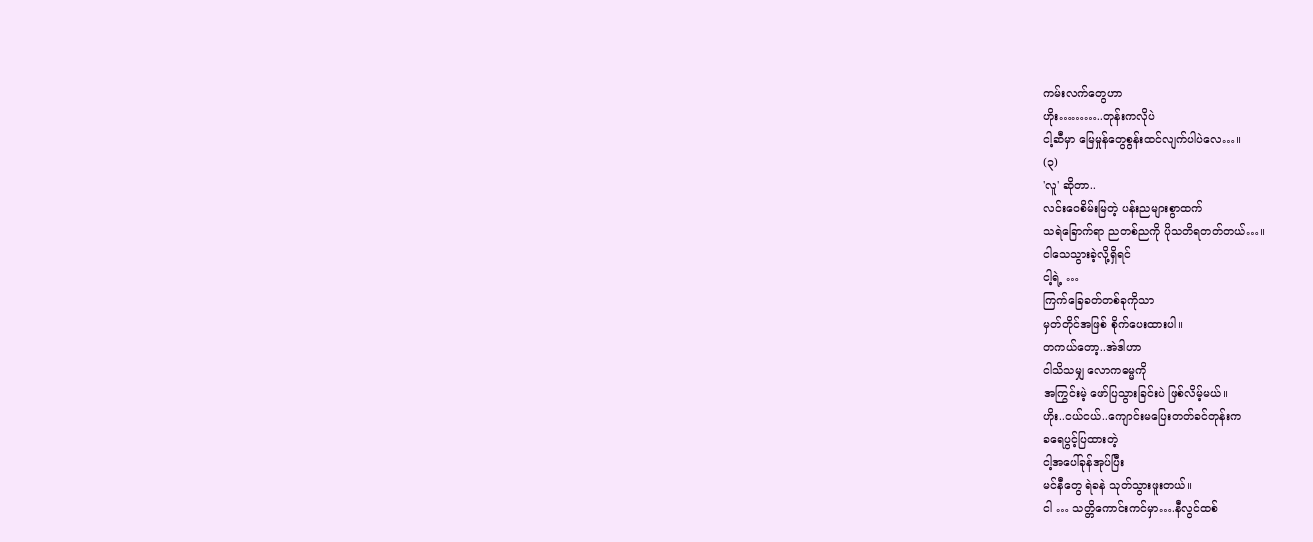ကမ်းလက်တွေဟာ
ဟိုး………..တုန်းကလိုပဲ
ငါ့ဆီမှာ မြေမှုန်တွေစွန်းထင်လျက်ပါပဲလေ…။
(၃)
'လူ' ဆိုတာ..
လင်းဝေစိမ်းမြတဲ့ ပန်းညများစွာထက်
သရဲခြောက်ရာ ညတစ်ညကို ပိုသတိရတတ်တယ်…။
ငါသေသွားခဲ့လို့ရှိရင်
ငါ့ရဲ့ …
ကြက်ခြေခတ်တစ်ခုကိုသာ
မှတ်တိုင်အဖြစ် စိုက်ပေးထားပါ။
တကယ်တော့..အဲဒါဟာ
ငါသိသမျှ လောကဓမ္မကို
အကြွင်းမဲ့ ဖော်ပြသွားခြင်းပဲ ဖြစ်လိမ့်မယ်။
ဟိုး..ငယ်ငယ်..ကျောင်းမပြေးတတ်ခင်တုန်းက
ခရေပွင့်ပြထားတဲ့
ငါ့အပေါ်ခုန်အုပ်ပြီး
မင်နီတွေ ရဲခနဲ သုတ်သွားဖူးတယ်။
ငါ … သတ္တိကောင်းကင်မှာ….နီလွင်ထစ်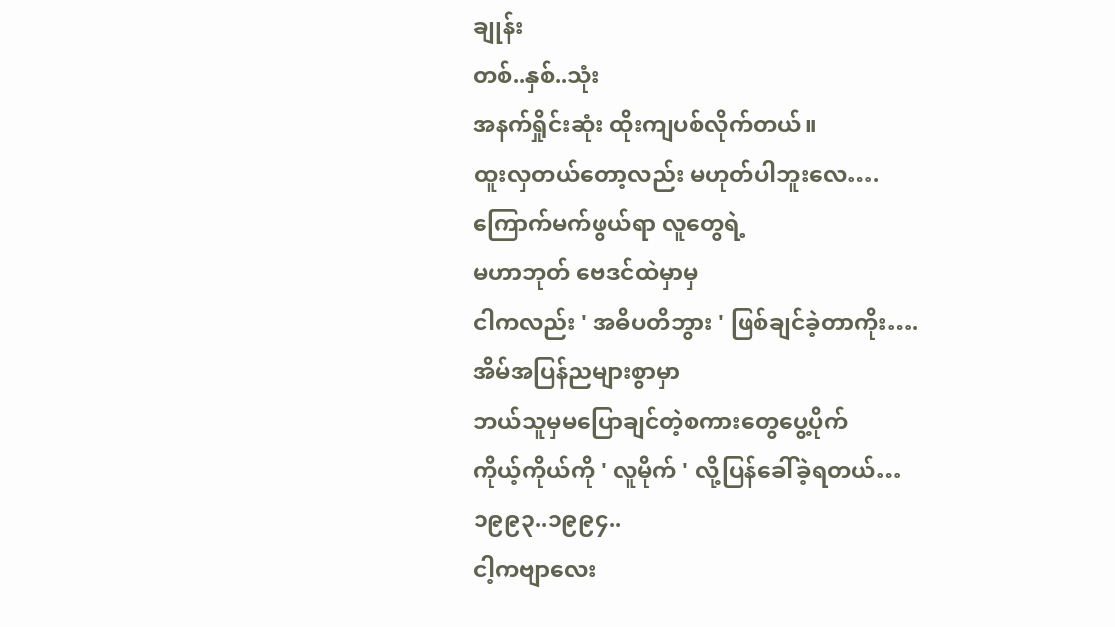ချုန်း
တစ်..နှစ်..သုံး
အနက်ရှိုင်းဆုံး ထိုးကျပစ်လိုက်တယ်။
ထူးလှတယ်တော့လည်း မဟုတ်ပါဘူးလေ….
ကြောက်မက်ဖွယ်ရာ လူတွေရဲ့
မဟာဘုတ် ဗေဒင်ထဲမှာမှ
ငါကလည်း ' အဓိပတိဘွား ' ဖြစ်ချင်ခဲ့တာကိုး….
အိမ်အပြန်ညများစွာမှာ
ဘယ်သူမှမပြောချင်တဲ့စကားတွေပွေ့ပိုက်
ကိုယ့်ကိုယ်ကို ' လူမိုက် ' လို့ပြန်ခေါ်ခဲ့ရတယ်…
၁၉၉၃..၁၉၉၄..
ငါ့ကဗျာလေး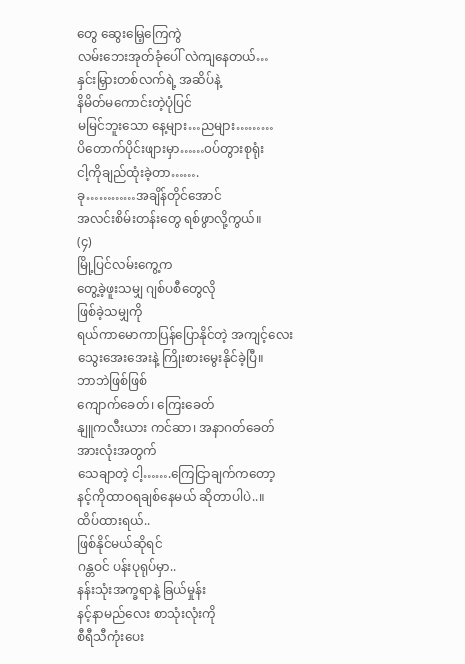တွေ ဆွေးမြေ့ကြေကွဲ
လမ်းဘေးအုတ်ခုံပေါ် လဲကျနေတယ်…
နှင်းမြှားတစ်လက်ရဲ့ အဆိပ်နဲ့
နိမိတ်မကောင်းတဲ့ပုံပြင်
မမြင်ဘူးသော နေ့များ…ညများ………
ပိတောက်ပိုင်းဖျားမှာ……၀ပ်တွားစုရုံး
ငါ့ကိုချည်ထုံးခဲ့တာ…….
ခု…………အချိန်တိုင်အောင်
အလင်းစိမ်းတန်းတွေ ရစ်ဖွာလို့ကွယ်။
(၄)
မြို့ပြင်လမ်းကွေ့က
တွေ့ခဲ့ဖူးသမျှ ဂျစ်ပစီတွေလို
ဖြစ်ခဲ့သမျှကို
ရယ်ကာမောကာပြန်ပြောနိုင်တဲ့ အကျင့်လေး
သွေးအေးအေးနဲ့ ကြိုးစားမွေးနိုင်ခဲ့ပြီ။
ဘာဘဲဖြစ်ဖြစ်
ကျောက်ခေတ်၊ ကြေးခေတ်
နျူကလီးယား ကင်ဆာ၊ အနာဂတ်ခေတ်
အားလုံးအတွက်
သေချာတဲ့ ငါ့…….ကြေငြာချက်ကတော့
နင့်ကိုထာဝရချစ်နေမယ် ဆိုတာပါပဲ..။
ထိပ်ထားရယ်..
ဖြစ်နိုင်မယ်ဆိုရင်
ဂန္တဝင် ပန်းပုရုပ်မှာ..
နန်းသုံးအက္ခရာနဲ့ ခြယ်မှုန်း
နင့်နာမည်လေး စာသုံးလုံးကို
စီရီသီကုံးပေး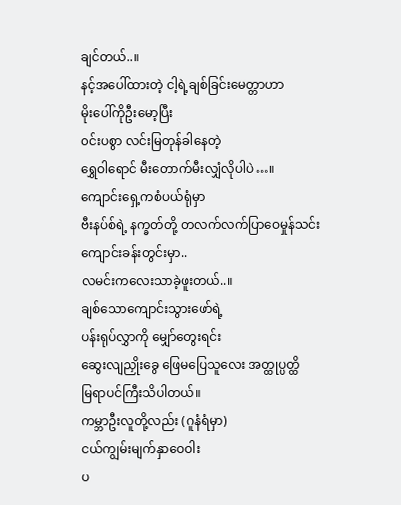ချင်တယ်..။
နင့်အပေါ်ထားတဲ့ ငါ့ရဲ့ချစ်ခြင်းမေတ္တာဟာ
မိုးပေါ်ကိုဦးမော့ပြီး
၀င်းပစွာ လင်းမြတုန်ခါနေတဲ့
ရွှေဝါရောင် မီးတောက်မီးလျှံလိုပါပဲ…။
ကျောင်းရှေ့ကစံပယ်ရုံမှာ
ဗီးနပ်စ်ရဲ့ နက္ခတ်တို့ တလက်လက်ပြာဝေမှုန်သင်း
ကျောင်းခန်းတွင်းမှာ..
လမင်းကလေးသာခဲ့ဖူးတယ်..။
ချစ်သောကျောင်းသွားဖော်ရဲ့
ပန်းရုပ်လွှာကို မျှော်တွေးရင်း
ဆွေးလျညှိုးခွေ ဖြေမပြေသူလေး အတ္ထုပ္ပတ္ထိ
မြရာပင်ကြီးသိပါတယ်။
ကမ္ဘာဦးလူတို့လည်း (ဂူနံရံမှာ)
ငယ်ကျွမ်းမျက်နှာဝေဝါး
ပ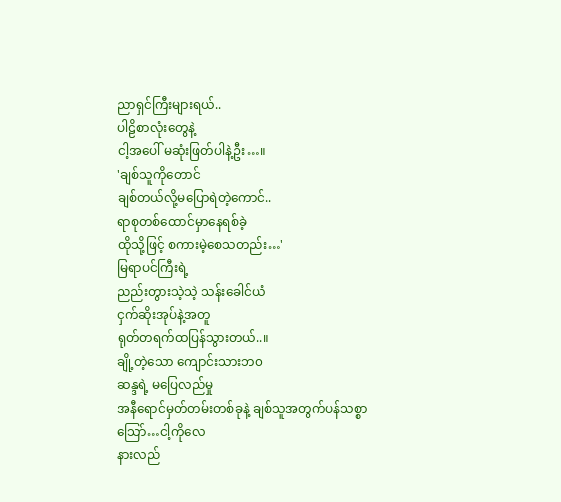ညာရှင်ကြီးများရယ်..
ပါဠိစာလုံးတွေနဲ့
ငါ့အပေါ် မဆုံးဖြတ်ပါနဲ့ဦး…။
'ချစ်သူကိုတောင်
ချစ်တယ်လို့မပြောရဲတဲ့ကောင်..
ရာစုတစ်ထောင်မှာနေရစ်ခဲ့
ထိုသို့ဖြင့် စကားမဲ့စေသတည်း…'
မြရာပင်ကြီးရဲ့
ညည်းတွားသဲ့သဲ့ သန်းခေါင်ယံ
ငှက်ဆိုးအုပ်နဲ့အတူ
ရုတ်တရက်ထပြန်သွားတယ်..။
ချို့တဲ့သော ကျောင်းသားဘ၀
ဆန္ဒရဲ့ မပြေလည်မှု
အနီရောင်မှတ်တမ်းတစ်ခုနဲ့ ချစ်သူအတွက်ပန်သစ္စာ
သြော်…ငါ့ကိုလေ
နားလည်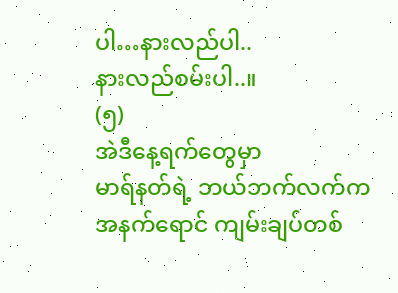ပါ…နားလည်ပါ..
နားလည်စမ်းပါ..။
(၅)
အဲဒီနေ့ရက်တွေမှာ
မာရ်နတ်ရဲ့ ဘယ်ဘက်လက်က
အနက်ရောင် ကျမ်းချပ်တစ်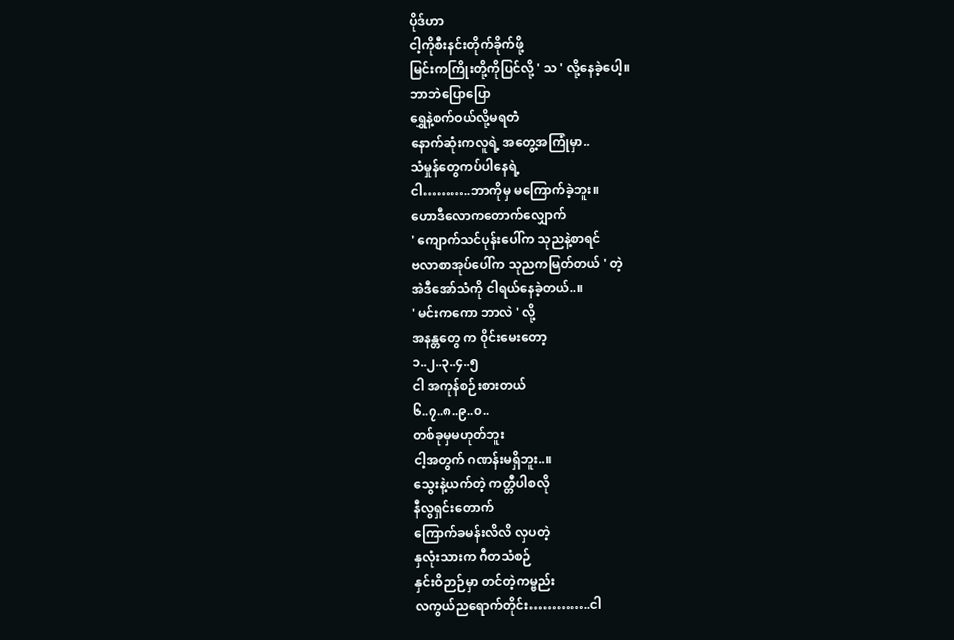ပိုဒ်ဟာ
ငါ့ကိုစီးနင်းတိုက်ခိုက်ဖို့
မြင်းကကြိုးတို့ကိုပြင်လို့ ' သ ' လို့နေခဲ့ပေါ့။
ဘာဘဲပြောပြော
ရွှေနဲ့စက်ဝယ်လို့မရတဲံ
နောက်ဆုံးကလူရဲ့ အတွေ့အကြုံမှာ..
သံမှုန်တွေကပ်ပါနေရဲ့
ငါ………..ဘာကိုမှ မကြောက်ခဲ့ဘူး။
ဟောဒီလောကတောက်လျှောက်
' ကျောက်သင်ပုန်းပေါ်က သုညနဲ့စာရင်
ဗလာစာအုပ်ပေါ်က သုညကမြတ်တယ် ' တဲ့
အဲဒီအော်သံကို ငါရယ်နေခဲ့တယ်..။
' မင်းကကော ဘာလဲ ' လို့
အနန္တတွေ က ၀ိုင်းမေးတော့
၁..၂..၃..၄..၅
ငါ အကုန်စဉ်းစားတယ်
၆..၇..၈..၉..၀..
တစ်ခုမှမဟုတ်ဘူး
ငါ့အတွက် ဂဏန်းမရှိဘူး..။
သွေးနဲ့ယက်တဲ့ ကတ္တီပါစလို
နီလွရှင်းတောက်
ကြောက်ခမန်းလိလိ လှပတဲ့
နှလုံးသားက ဂီတသံစဉ်
နှင်းဝိဉာဉ်မှာ တင်တဲ့ကမ္ဗည်း
လကွယ်ညရောက်တိုင်း…………..ငါ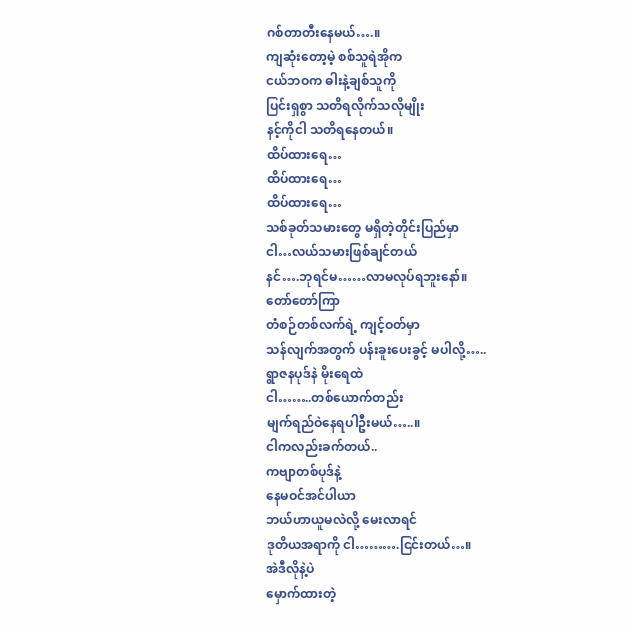ဂစ်တာတီးနေမယ်….။
ကျဆုံးတော့မဲ့ စစ်သူရဲအိုက
ငယ်ဘဝက ဓါးနဲ့ချစ်သူကို
ပြင်းရှစွာ သတိရလိုက်သလိုမျိုး
နင့်ကိုငါ သတိရနေတယ်။
ထိပ်ထားရေ…
ထိပ်ထားရေ…
ထိပ်ထားရေ…
သစ်ခုတ်သမားတွေ မရှိတဲ့တိုင်းပြည်မှာ
ငါ…လယ်သမားဖြစ်ချင်တယ်
နင်….ဘုရင်မ……လာမလုပ်ရဘူးနော်။
တော်တော်ကြာ
တံစဉ်တစ်လက်ရဲ့ ကျင့်ဝတ်မှာ
သန်လျက်အတွက် ပန်းခူးပေးခွင့် မပါလို့…..
ရွာဇနပုဒ်နဲ မိုးရေထဲ
ငါ……..တစ်ယောက်တည်း
မျက်ရည်ဝဲနေရပါဦးမယ်…..။
ငါကလည်းခက်တယ်..
ကဗျာတစ်ပုဒ်နဲ့
နေမဝင်အင်ပါယာ
ဘယ်ဟာယူမလဲလို့ မေးလာရင်
ဒုတိယအရာကို ငါ……….ငြင်းတယ်…။
အဲဒီလိုနဲ့ပဲ
မှောက်ထားတဲ့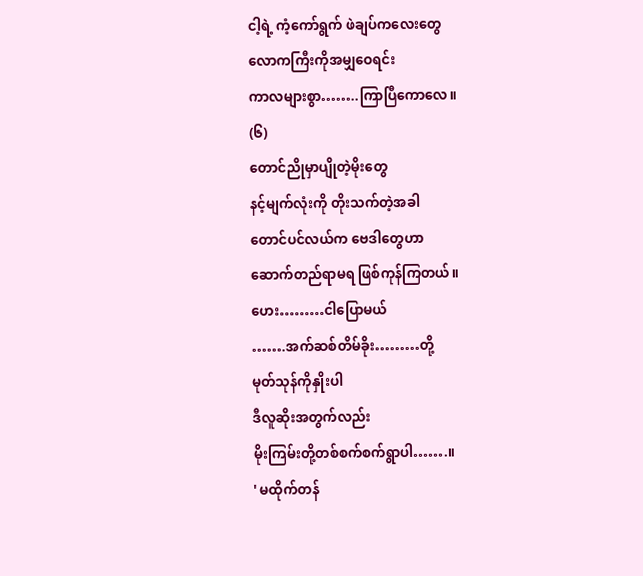ငါ့ရဲ့ ကံ့ကော်ရွက် ဖဲချပ်ကလေးတွေ
လောကကြီးကိုအမျှဝေရင်း
ကာလများစွာ……..ကြာပြီကောလေ။
(၆)
တောင်ညိုမှာပျိုတဲ့မိုးတွေ
နင့်မျက်လုံးကို တိုးသက်တဲ့အခါ
တောင်ပင်လယ်က ဗေဒါတွေဟာ
ဆောက်တည်ရာမရ ဖြစ်ကုန်ကြတယ်။
ဟေး………ငါပြောမယ်
…….အက်ဆစ်တိမ်ခိုး………တို့
မုတ်သုန်ကိုနှိုးပါ
ဒီလူဆိုးအတွက်လည်း
မိုးကြမ်းတို့တစ်စက်စက်ရွာပါ…….။
' မထိုက်တန်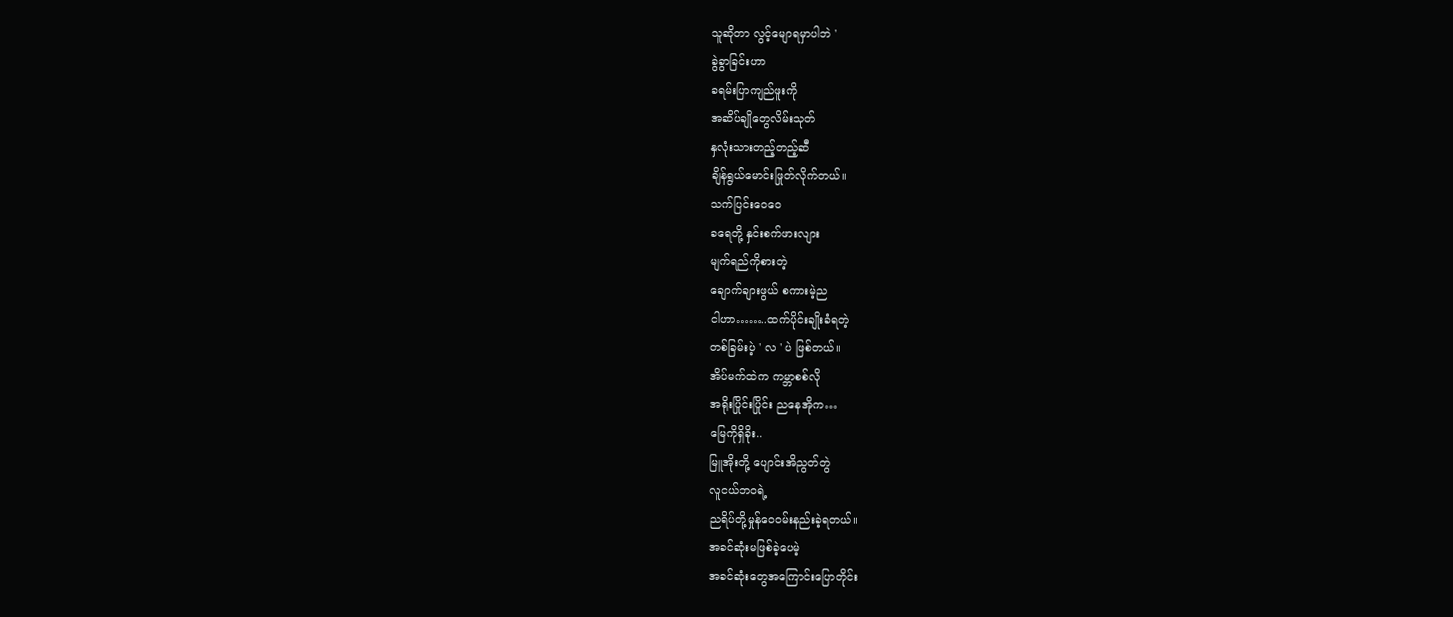သူဆိုတာ လွင့်မျောရမှာပါဘဲ '
ခွဲခွာခြင်းဟာ
ခရမ်းပြာကျည်ဖူးကို
အဆိပ်ချိုတွေလိမ်းသုတ်
နှလုံးသားတည့်တည့်ဆီ
ချိန်ရွယ်မောင်းဖြုတ်လိုက်တယ်။
သက်ပြင်းဝေဝေ
ခရေတို့ နှင်းစက်ဖားလျား
မျက်ရည်ကိုစားတဲ့
ချောက်ချားဖွယ် စကားမဲ့ည
ငါဟာ……..ထက်ပိုင်းချိုးခံရတဲ့
တစ်ခြမ်းပဲ့ ' လ ' ပဲ ဖြစ်တယ်။
အိပ်မက်ထဲက ကမ္ဘာစစ်လို
အရိုးပြိုင်းပြိုင်း ညနေအိုက…
မြေကိုရှိခိုး..
မြူအိုးတို့ ပျောင်းအိညွတ်တွဲ
လူငယ်ဘဝရဲ့
ညရိပ်တို့မှုန်ဝေဝမ်းနည်းခဲ့ရတယ်။
အခင်ဆုံးမဖြစ်ခဲ့ပေမဲ့
အခင်ဆုံးတွေအကြောင်းပြောတိုင်း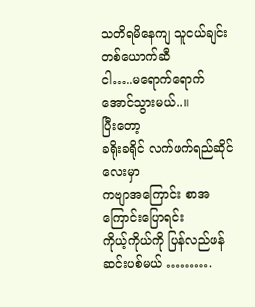သတိရမိနေကျ သူငယ်ချင်းတစ်ယောက်ဆီ
ငါ…..မရောက်ရောက်အောင်သွားမယ်..။
ပြီးတော့
ခရိုးခရိုင် လက်ဖက်ရည်ဆိုင်လေးမှာ
ကဗျာအကြောင်း စာအကြောင်းပြောရင်း
ကိုယ့်ကိုယ်ကို ပြန်လည်ဖန်ဆင်းပစ်မယ် ……….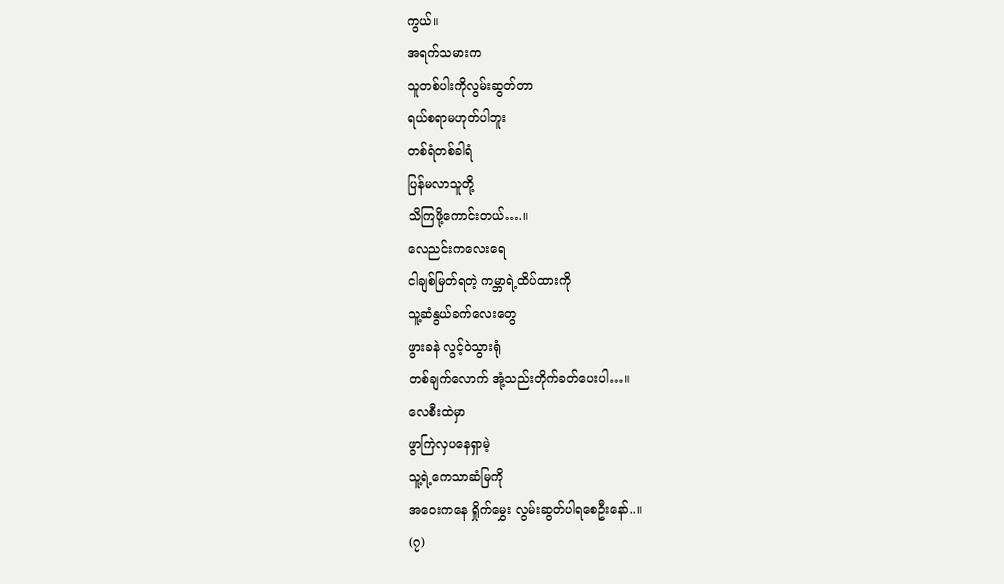ကွယ်။
အရက်သမားက
သူတစ်ပါးကိုလွမ်းဆွတ်တာ
ရယ်စရာမဟုတ်ပါဘူး
တစ်ရံတစ်ခါရံ
ပြန်မလာသူတို့
သိကြဖို့ကောင်းတယ်….။
လေညင်းကလေးရေ
ငါချစ်မြတ်ရတဲ့ ကမ္ဘာရဲ့ထိပ်ထားကို
သူ့ဆံနွယ်ခက်လေးတွေ
ဖွားခနဲ လွင့်ဝဲသွားရုံ
တစ်ချက်လောက် အုံ့သည်းတိုက်ခတ်ပေးပါ…။
လေစီးထဲမှာ
ဖွာကြဲလှပနေရှာမဲ့
သူ့ရဲ့ကေသာဆံမြကို
အဝေးကနေ ရှိုက်မွှေး လွမ်းဆွတ်ပါရစေဦးနော်..။
(၇)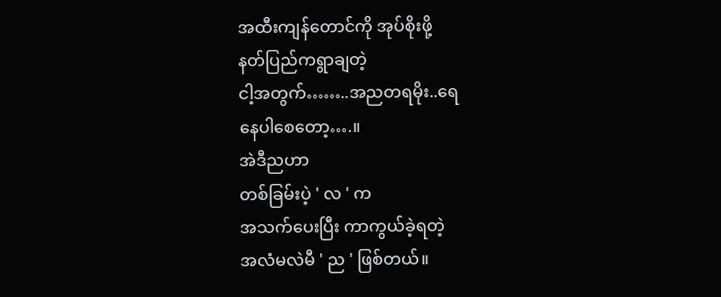အထီးကျန်တောင်ကို အုပ်စိုးဖို့
နတ်ပြည်ကရွာချတဲ့
ငါ့အတွက်……..အညတရမိုး..ရေ
နေပါစေတော့….။
အဲဒီညဟာ
တစ်ခြမ်းပဲ့ ' လ ' က
အသက်ပေးပြီး ကာကွယ်ခဲ့ရတဲ့
အလံမလဲမီ ' ည ' ဖြစ်တယ်။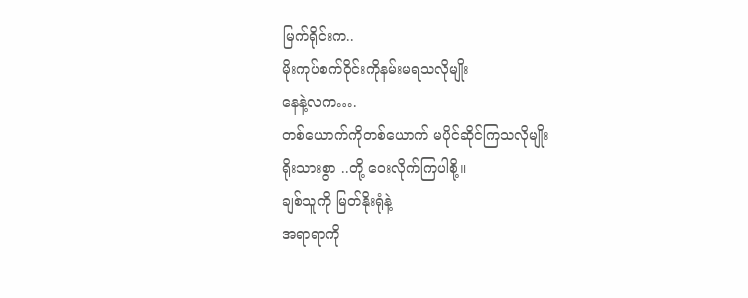မြက်ရိုင်းက..
မိုးကုပ်စက်ဝိုင်းကိုနမ်းမရသလိုမျိုး
နေနဲ့လက….
တစ်ယောက်ကိုတစ်ယောက် မပိုင်ဆိုင်ကြသလိုမျိုး
ရိုးသားစွာ ..တို့ ဝေးလိုက်ကြပါစို့။
ချစ်သူကို မြတ်နိုးရုံနဲ့
အရာရာကို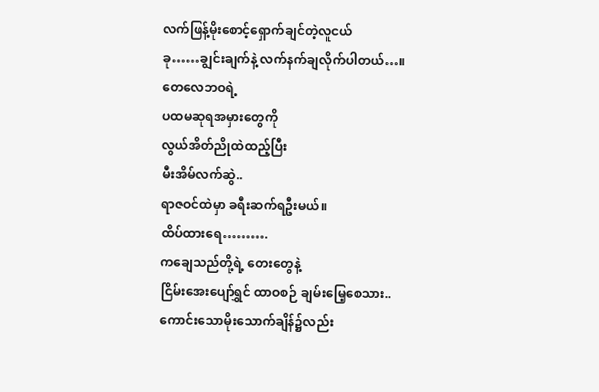လက်ဖြန့်မိုးစောင့်ရှောက်ချင်တဲ့လူငယ်
ခု……ချွင်းချက်နဲ့ လက်နက်ချလိုက်ပါတယ်…။
တေလေဘဝရဲ့
ပထမဆုရအမှားတွေကို
လွယ်အိတ်ညိုထဲထည့်ပြီး
မီးအိမ်လက်ဆွဲ..
ရာဇဝင်ထဲမှာ ခရီးဆက်ရဦးမယ်။
ထိပ်ထားရေ……….
ကချေသည်တို့ရဲ့ တေးတွေနဲ့
ငြိမ်းအေးပျော်ရွှင် ထာဝစဉ် ချမ်းမြေ့စေသား..
ကောင်းသောမိုးသောက်ချိန်၌လည်း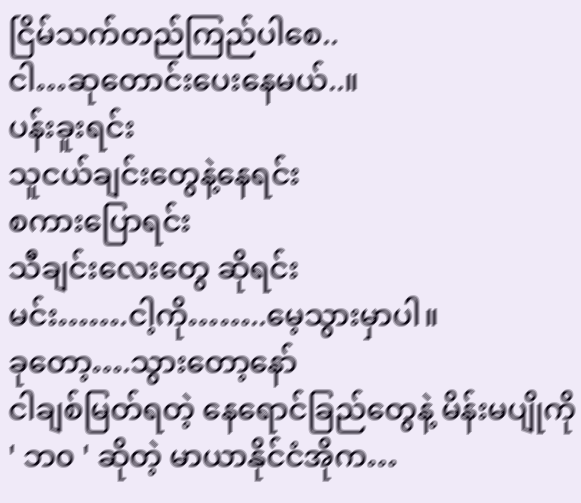ငြိမ်သက်တည်ကြည်ပါစေ..
ငါ…ဆုတောင်းပေးနေမယ်..။
ပန်းခူးရင်း
သူငယ်ချင်းတွေနဲ့နေရင်း
စကားပြောရင်း
သီချင်းလေးတွေ ဆိုရင်း
မင်း…….ငါ့ကို……..မေ့သွားမှာပါ။
ခုတော့….သွားတော့နော်
ငါချစ်မြတ်ရတဲ့ နေရောင်ခြည်တွေနဲ့ မိန်းမပျိုကို
' ဘ၀ ' ဆိုတဲ့ မာယာနိုင်ငံအိုက…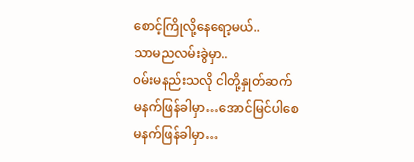စောင့်ကြိုလို့နေရော့မယ်..
သာမညလမ်းခွဲမှာ..
၀မ်းမနည်းသလို ငါတို့နှုတ်ဆက်
မနက်ဖြန်ခါမှာ…အောင်မြင်ပါစေ
မနက်ဖြန်ခါမှာ…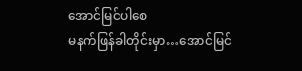အောင်မြင်ပါစေ
မနက်ဖြန်ခါတိုင်းမှာ…အောင်မြင်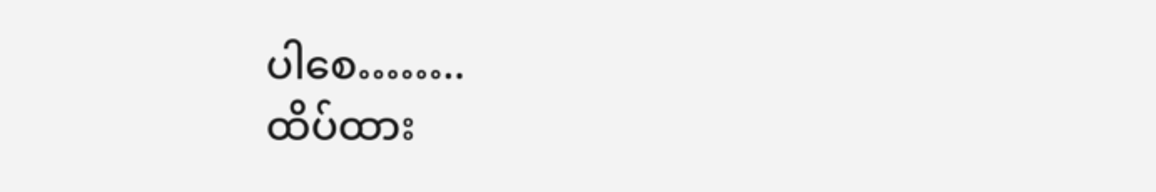ပါစေ……..
ထိပ်ထား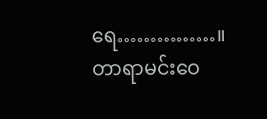ရေ……………။
တာရာမင်းဝေ